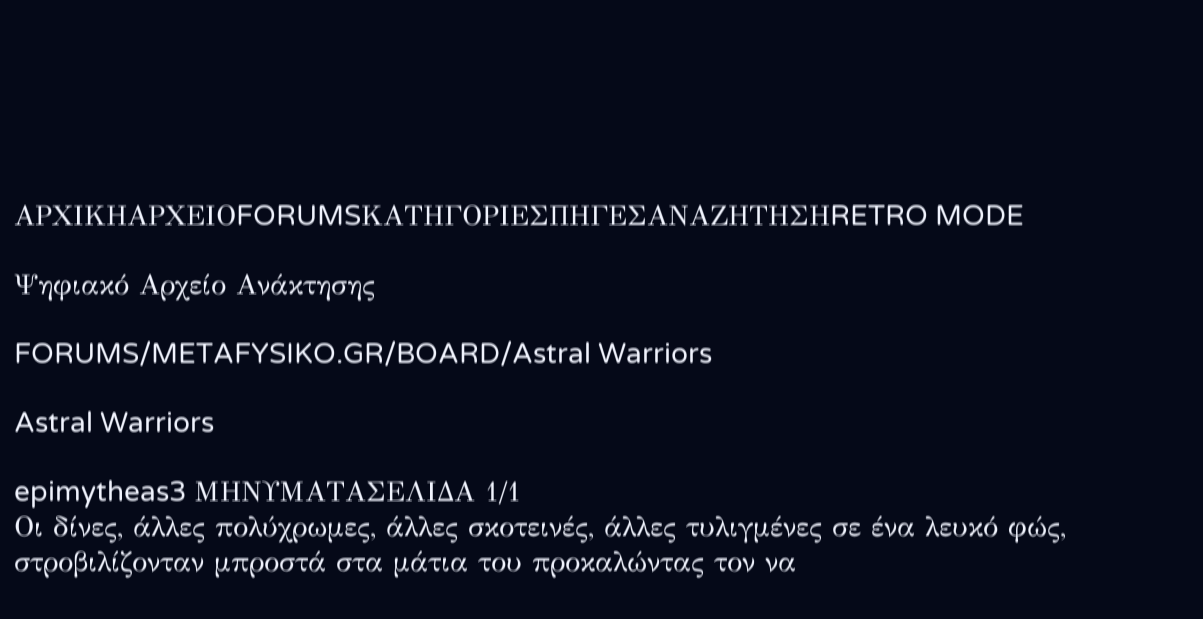ΑΡΧΙΚΗΑΡΧΕΙΟFORUMSΚΑΤΗΓΟΡΙΕΣΠΗΓΕΣΑΝΑΖΗΤΗΣΗRETRO MODE

Ψηφιακό Αρχείο Ανάκτησης

FORUMS/METAFYSIKO.GR/BOARD/Astral Warriors

Astral Warriors

epimytheas3 ΜΗΝΥΜΑΤΑΣΕΛΙΔΑ 1/1
Οι δίνες, άλλες πολύχρωμες, άλλες σκοτεινές, άλλες τυλιγμένες σε ένα λευκό φώς, στροβιλίζονταν μπροστά στα μάτια του προκαλώντας τον να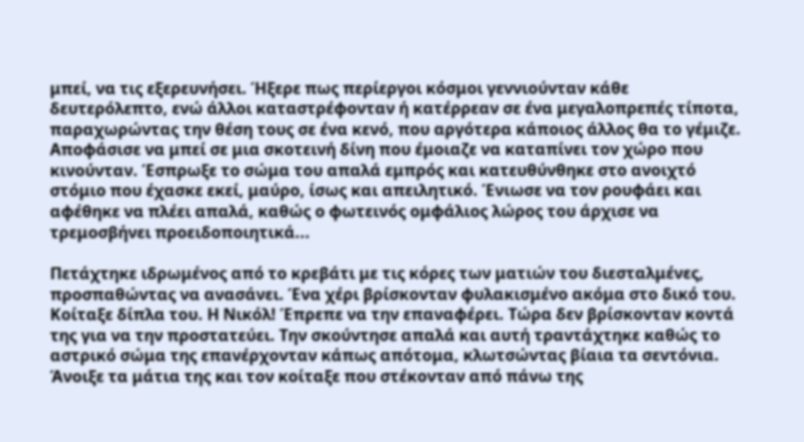μπεί, να τις εξερευνήσει. Ήξερε πως περίεργοι κόσμοι γεννιούνταν κάθε δευτερόλεπτο, ενώ άλλοι καταστρέφονταν ή κατέρρεαν σε ένα μεγαλοπρεπές τίποτα, παραχωρώντας την θέση τους σε ένα κενό, που αργότερα κάποιος άλλος θα το γέμιζε. Αποφάσισε να μπεί σε μια σκοτεινή δίνη που έμοιαζε να καταπίνει τον χώρο που κινούνταν. Έσπρωξε το σώμα του απαλά εμπρός και κατευθύνθηκε στο ανοιχτό στόμιο που έχασκε εκεί, μαύρο, ίσως και απειλητικό. Ένιωσε να τον ρουφάει και αφέθηκε να πλέει απαλά, καθώς ο φωτεινός ομφάλιος λώρος του άρχισε να τρεμοσβήνει προειδοποιητικά...

Πετάχτηκε ιδρωμένος από το κρεβάτι με τις κόρες των ματιών του διεσταλμένες, προσπαθώντας να ανασάνει. Ένα χέρι βρίσκονταν φυλακισμένο ακόμα στο δικό του. Κοίταξε δίπλα του. Η Nικόλ! Έπρεπε να την επαναφέρει. Τώρα δεν βρίσκονταν κοντά της για να την προστατεύει. Την σκούντησε απαλά και αυτή τραντάχτηκε καθώς το αστρικό σώμα της επανέρχονταν κάπως απότομα, κλωτσώντας βίαια τα σεντόνια. Άνοιξε τα μάτια της και τον κοίταξε που στέκονταν από πάνω της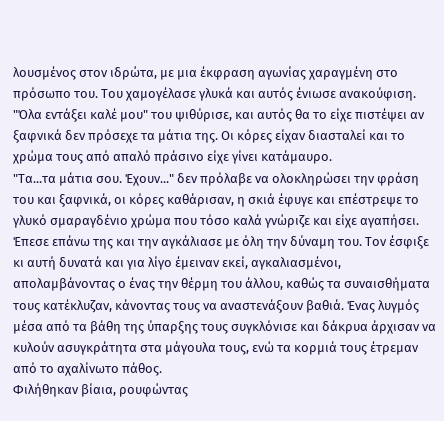λουσμένος στον ιδρώτα, με μια έκφραση αγωνίας χαραγμένη στο πρόσωπο του. Του χαμογέλασε γλυκά και αυτός ένιωσε ανακούφιση.
"Όλα εντάξει καλέ μου" του ψιθύρισε, και αυτός θα το είχε πιστέψει αν ξαφνικά δεν πρόσεχε τα μάτια της. Οι κόρες είχαν διασταλεί και το χρώμα τους από απαλό πράσινο είχε γίνει κατάμαυρο.
"Τα...τα μάτια σου. Έχουν..." δεν πρόλαβε να ολοκληρώσει την φράση του και ξαφνικά, οι κόρες καθάρισαν, η σκιά έφυγε και επέστρεψε το γλυκό σμαραγδένιο χρώμα που τόσο καλά γνώριζε και είχε αγαπήσει.
Έπεσε επάνω της και την αγκάλιασε με όλη την δύναμη του. Τον έσφιξε κι αυτή δυνατά και για λίγο έμειναν εκεί, αγκαλιασμένοι, απολαμβάνοντας ο ένας την θέρμη του άλλου, καθώς τα συναισθήματα τους κατέκλυζαν, κάνοντας τους να αναστενάξουν βαθιά. Ένας λυγμός μέσα από τα βάθη της ύπαρξης τους συγκλόνισε και δάκρυα άρχισαν να κυλούν ασυγκράτητα στα μάγουλα τους, ενώ τα κορμιά τους έτρεμαν από το αχαλίνωτο πάθος.
Φιλήθηκαν βίαια, ρουφώντας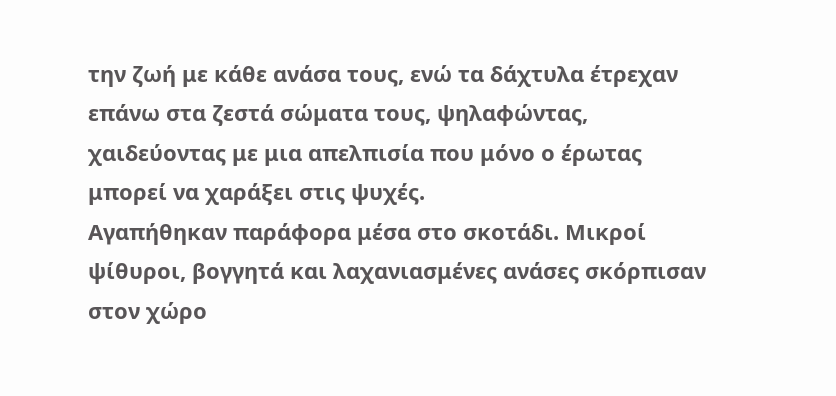την ζωή με κάθε ανάσα τους, ενώ τα δάχτυλα έτρεχαν επάνω στα ζεστά σώματα τους, ψηλαφώντας, χαιδεύοντας με μια απελπισία που μόνο ο έρωτας μπορεί να χαράξει στις ψυχές.
Αγαπήθηκαν παράφορα μέσα στο σκοτάδι. Μικροί ψίθυροι, βογγητά και λαχανιασμένες ανάσες σκόρπισαν στον χώρο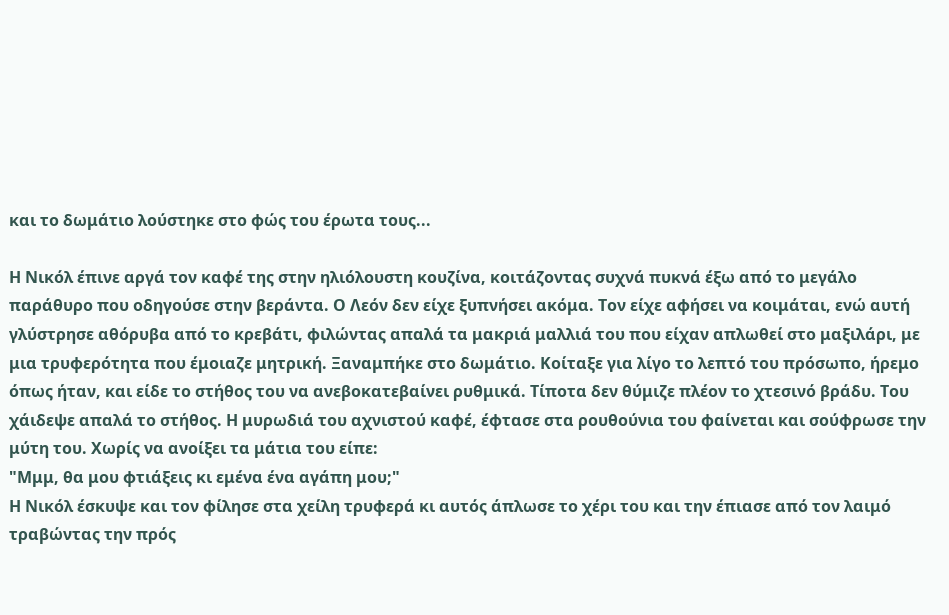και το δωμάτιο λούστηκε στο φώς του έρωτα τους...

Η Νικόλ έπινε αργά τον καφέ της στην ηλιόλουστη κουζίνα, κοιτάζοντας συχνά πυκνά έξω από το μεγάλο παράθυρο που οδηγούσε στην βεράντα. Ο Λεόν δεν είχε ξυπνήσει ακόμα. Τον είχε αφήσει να κοιμάται, ενώ αυτή γλύστρησε αθόρυβα από το κρεβάτι, φιλώντας απαλά τα μακριά μαλλιά του που είχαν απλωθεί στο μαξιλάρι, με μια τρυφερότητα που έμοιαζε μητρική. Ξαναμπήκε στο δωμάτιο. Κοίταξε για λίγο το λεπτό του πρόσωπο, ήρεμο όπως ήταν, και είδε το στήθος του να ανεβοκατεβαίνει ρυθμικά. Τίποτα δεν θύμιζε πλέον το χτεσινό βράδυ. Του χάιδεψε απαλά το στήθος. Η μυρωδιά του αχνιστού καφέ, έφτασε στα ρουθούνια του φαίνεται και σούφρωσε την μύτη του. Χωρίς να ανοίξει τα μάτια του είπε:
"Μμμ, θα μου φτιάξεις κι εμένα ένα αγάπη μου;"
Η Nικόλ έσκυψε και τον φίλησε στα χείλη τρυφερά κι αυτός άπλωσε το χέρι του και την έπιασε από τον λαιμό τραβώντας την πρός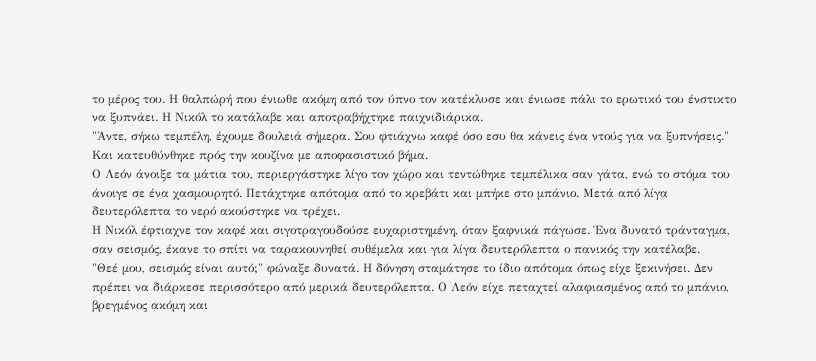το μέρος του. Η θαλπώρή που ένιωθε ακόμη από τον ύπνο τον κατέκλυσε και ένιωσε πάλι το ερωτικό του ένστικτο να ξυπνάει. Η Νικόλ το κατάλαβε και αποτραβήχτηκε παιχνιδιάρικα.
"Άντε, σήκω τεμπέλη, έχουμε δουλειά σήμερα. Σου φτιάχνω καφέ όσο εσυ θα κάνεις ένα ντούς για να ξυπνήσεις." Και κατευθύνθηκε πρός την κουζίνα με αποφασιστικό βήμα.
Ο Λεόν άνοιξε τα μάτια του, περιεργάστηκε λίγο τον χώρο και τεντώθηκε τεμπέλικα σαν γάτα, ενώ το στόμα του άνοιγε σε ένα χασμουρητό. Πετάχτηκε απότομα από το κρεβάτι και μπήκε στο μπάνιο. Μετά από λίγα δευτερόλεπτα το νερό ακούστηκε να τρέχει.
Η Νικόλ έφτιαχνε τον καφέ και σιγοτραγουδούσε ευχαριστημένη, όταν ξαφνικά πάγωσε. Ένα δυνατό τράνταγμα, σαν σεισμός, έκανε το σπίτι να ταρακουνηθεί συθέμελα και για λίγα δευτερόλεπτα ο πανικός την κατέλαβε.
"Θεέ μου, σεισμός είναι αυτό;" φώναξε δυνατά. Η δόνηση σταμάτησε το ίδιο απότομα όπως είχε ξεκινήσει. Δεν πρέπει να διάρκεσε περισσότερο από μερικά δευτερόλεπτα. Ο Λεόν είχε πεταχτεί αλαφιασμένος από το μπάνιο, βρεγμένος ακόμη και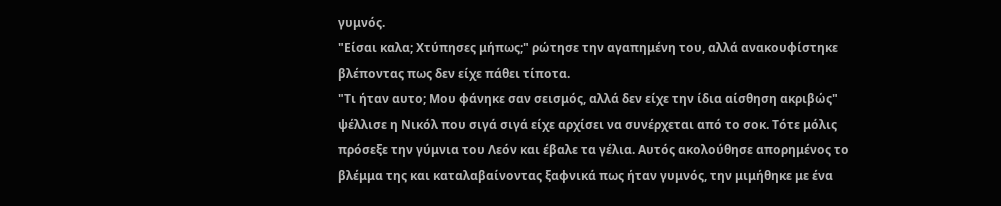γυμνός.
"Είσαι καλα; Χτύπησες μήπως;" ρώτησε την αγαπημένη του, αλλά ανακουφίστηκε βλέποντας πως δεν είχε πάθει τίποτα.
"Τι ήταν αυτο; Μου φάνηκε σαν σεισμός, αλλά δεν είχε την ίδια αίσθηση ακριβώς" ψέλλισε η Νικόλ που σιγά σιγά είχε αρχίσει να συνέρχεται από το σοκ. Τότε μόλις πρόσεξε την γύμνια του Λεόν και έβαλε τα γέλια. Αυτός ακολούθησε απορημένος το βλέμμα της και καταλαβαίνοντας ξαφνικά πως ήταν γυμνός, την μιμήθηκε με ένα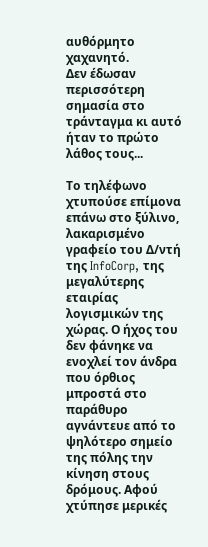αυθόρμητο χαχανητό.
Δεν έδωσαν περισσότερη σημασία στο τράνταγμα κι αυτό ήταν το πρώτο λάθος τους...

Το τηλέφωνο χτυπούσε επίμονα επάνω στο ξύλινο, λακαρισμένο γραφείο του Δ/ντή της InfoCorp, της μεγαλύτερης εταιρίας λογισμικών της χώρας. Ο ήχος του δεν φάνηκε να ενοχλεί τον άνδρα που όρθιος μπροστά στο παράθυρο αγνάντευε από το ψηλότερο σημείο της πόλης την κίνηση στους δρόμους. Αφού χτύπησε μερικές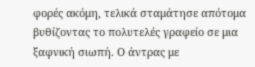φορές ακόμη, τελικά σταμάτησε απότομα βυθίζοντας το πολυτελές γραφείο σε μια ξαφνική σιωπή. Ο άντρας με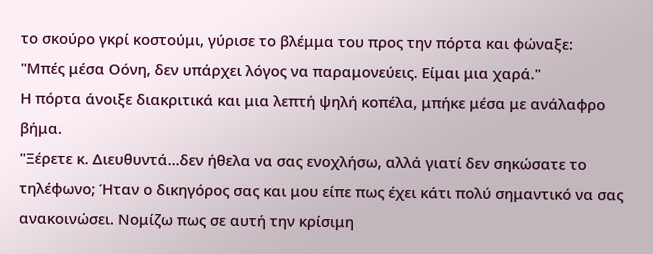το σκούρο γκρί κοστούμι, γύρισε το βλέμμα του προς την πόρτα και φώναξε:
"Μπές μέσα Οόνη, δεν υπάρχει λόγος να παραμονεύεις. Είμαι μια χαρά."
Η πόρτα άνοιξε διακριτικά και μια λεπτή ψηλή κοπέλα, μπήκε μέσα με ανάλαφρο βήμα.
"Ξέρετε κ. Διευθυντά...δεν ήθελα να σας ενοχλήσω, αλλά γιατί δεν σηκώσατε το τηλέφωνο; Ήταν ο δικηγόρος σας και μου είπε πως έχει κάτι πολύ σημαντικό να σας ανακοινώσει. Νομίζω πως σε αυτή την κρίσιμη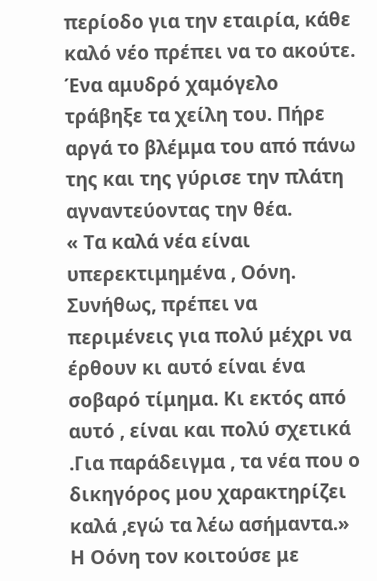περίοδο για την εταιρία, κάθε καλό νέο πρέπει να το ακούτε.
Ένα αμυδρό χαμόγελο τράβηξε τα χείλη του. Πήρε αργά το βλέμμα του από πάνω της και της γύρισε την πλάτη αγναντεύοντας την θέα.
« Τα καλά νέα είναι υπερεκτιμημένα , Οόνη. Συνήθως, πρέπει να περιμένεις για πολύ μέχρι να έρθουν κι αυτό είναι ένα σοβαρό τίμημα. Κι εκτός από αυτό , είναι και πολύ σχετικά .Για παράδειγμα , τα νέα που ο δικηγόρος μου χαρακτηρίζει καλά ,εγώ τα λέω ασήμαντα.»
Η Οόνη τον κοιτούσε με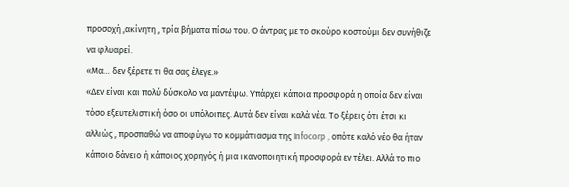προσοχή ,ακίνητη , τρία βήματα πίσω του. Ο άντρας με το σκούρο κοστούμι δεν συνήθιζε να φλυαρεί.
«Μα… δεν ξέρετε τι θα σας έλεγε.»
«Δεν είναι και πολύ δύσκολο να μαντέψω. Υπάρχει κάποια προσφορά η οποία δεν είναι τόσο εξευτελιστική όσο οι υπόλοιπες. Αυτά δεν είναι καλά νέα. Το ξέρεις ότι έτσι κι αλλιώς , προσπαθώ να αποφύγω το κομμάτιασμα της Infocorp , οπότε καλό νέο θα ήταν κάποιο δάνειο ή κάποιος χορηγός ή μια ικανοποιητική προσφορά εν τέλει. Αλλά το πιο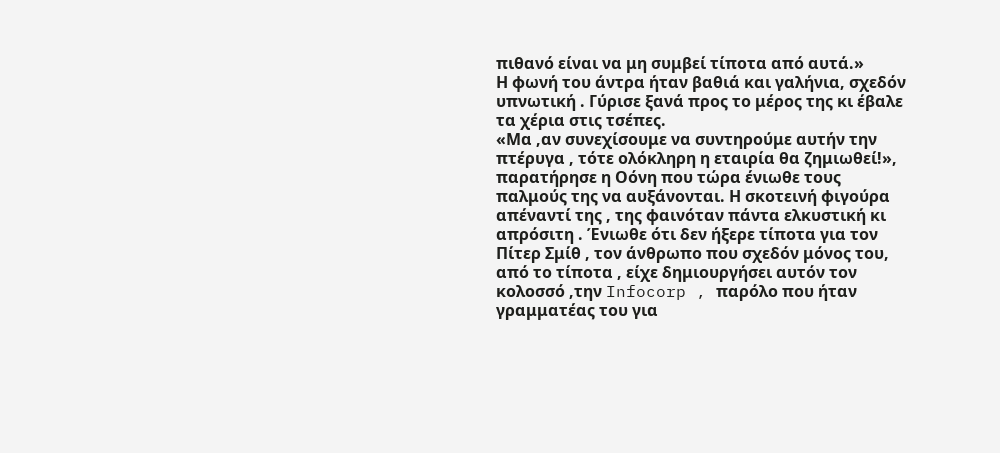πιθανό είναι να μη συμβεί τίποτα από αυτά.»
Η φωνή του άντρα ήταν βαθιά και γαλήνια, σχεδόν υπνωτική . Γύρισε ξανά προς το μέρος της κι έβαλε τα χέρια στις τσέπες.
«Μα ,αν συνεχίσουμε να συντηρούμε αυτήν την πτέρυγα , τότε ολόκληρη η εταιρία θα ζημιωθεί!», παρατήρησε η Οόνη που τώρα ένιωθε τους παλμούς της να αυξάνονται. Η σκοτεινή φιγούρα απέναντί της , της φαινόταν πάντα ελκυστική κι απρόσιτη . Ένιωθε ότι δεν ήξερε τίποτα για τον Πίτερ Σμίθ , τον άνθρωπο που σχεδόν μόνος του, από το τίποτα , είχε δημιουργήσει αυτόν τον κολοσσό ,την Infocorp , παρόλο που ήταν γραμματέας του για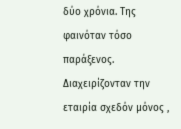δύο χρόνια. Της φαινόταν τόσο παράξενος. Διαχειρίζονταν την εταιρία σχεδόν μόνος ,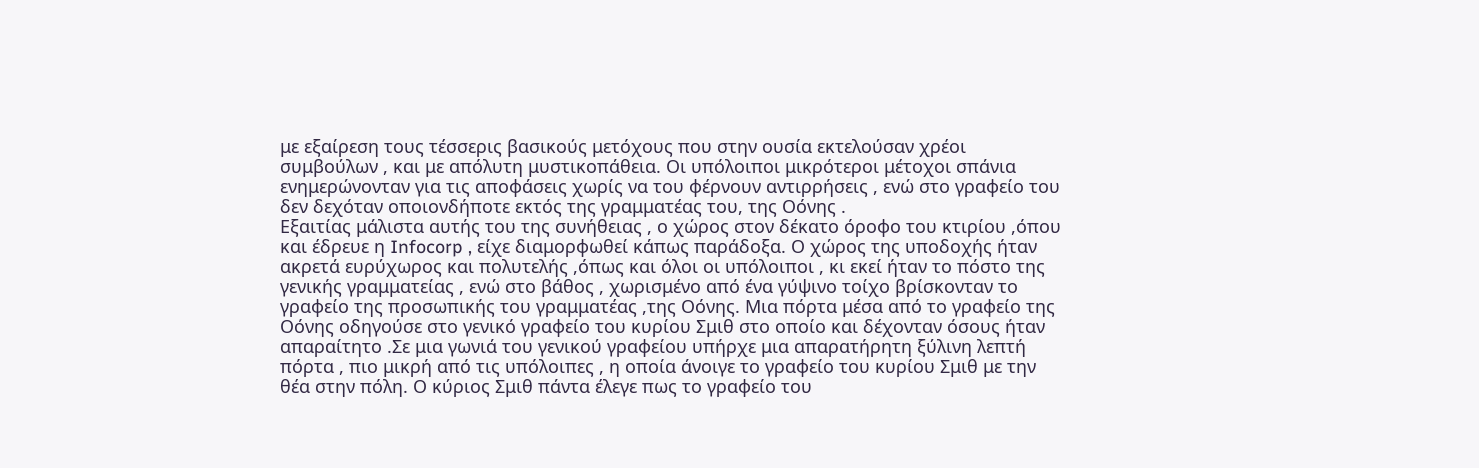με εξαίρεση τους τέσσερις βασικούς μετόχους που στην ουσία εκτελούσαν χρέοι συμβούλων , και με απόλυτη μυστικοπάθεια. Οι υπόλοιποι μικρότεροι μέτοχοι σπάνια ενημερώνονταν για τις αποφάσεις χωρίς να του φέρνουν αντιρρήσεις , ενώ στο γραφείο του δεν δεχόταν οποιονδήποτε εκτός της γραμματέας του, της Οόνης .
Εξαιτίας μάλιστα αυτής του της συνήθειας , ο χώρος στον δέκατο όροφο του κτιρίου ,όπου και έδρευε η Infocorp , είχε διαμορφωθεί κάπως παράδοξα. Ο χώρος της υποδοχής ήταν ακρετά ευρύχωρος και πολυτελής ,όπως και όλοι οι υπόλοιποι , κι εκεί ήταν το πόστο της γενικής γραμματείας , ενώ στο βάθος , χωρισμένο από ένα γύψινο τοίχο βρίσκονταν το γραφείο της προσωπικής του γραμματέας ,της Οόνης. Μια πόρτα μέσα από το γραφείο της Οόνης οδηγούσε στο γενικό γραφείο του κυρίου Σμιθ στο οποίο και δέχονταν όσους ήταν απαραίτητο .Σε μια γωνιά του γενικού γραφείου υπήρχε μια απαρατήρητη ξύλινη λεπτή πόρτα , πιο μικρή από τις υπόλοιπες , η οποία άνοιγε το γραφείο του κυρίου Σμιθ με την θέα στην πόλη. Ο κύριος Σμιθ πάντα έλεγε πως το γραφείο του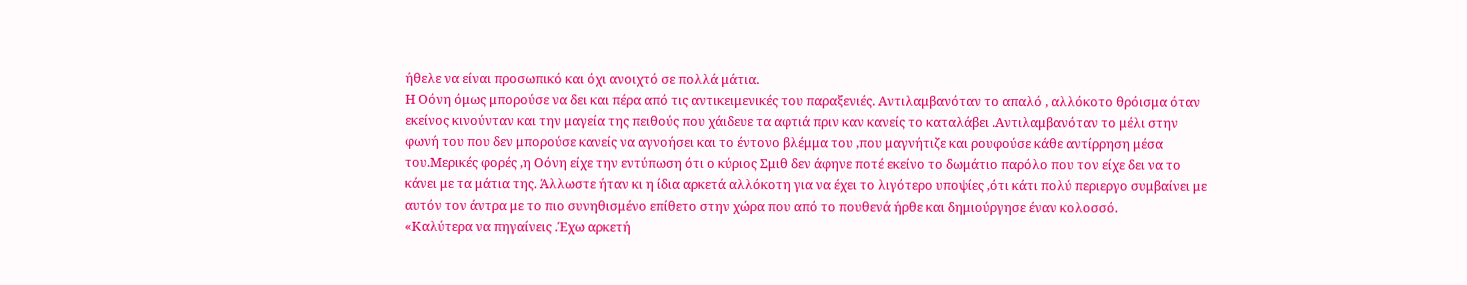ήθελε να είναι προσωπικό και όχι ανοιχτό σε πολλά μάτια.
Η Οόνη όμως μπορούσε να δει και πέρα από τις αντικειμενικές του παραξενιές. Αντιλαμβανόταν το απαλό , αλλόκοτο θρόισμα όταν εκείνος κινούνταν και την μαγεία της πειθούς που χάιδευε τα αφτιά πριν καν κανείς το καταλάβει .Αντιλαμβανόταν το μέλι στην φωνή του που δεν μπορούσε κανείς να αγνοήσει και το έντονο βλέμμα του ,που μαγνήτιζε και ρουφούσε κάθε αντίρρηση μέσα του.Μερικές φορές ,η Οόνη είχε την εντύπωση ότι ο κύριος Σμιθ δεν άφηνε ποτέ εκείνο το δωμάτιο παρόλο που τον είχε δει να το κάνει με τα μάτια της. Άλλωστε ήταν κι η ίδια αρκετά αλλόκοτη για να έχει το λιγότερο υποψίες ,ότι κάτι πολύ περιεργο συμβαίνει με αυτόν τον άντρα με το πιο συνηθισμένο επίθετο στην χώρα που από το πουθενά ήρθε και δημιούργησε έναν κολοσσό.
«Καλύτερα να πηγαίνεις .Έχω αρκετή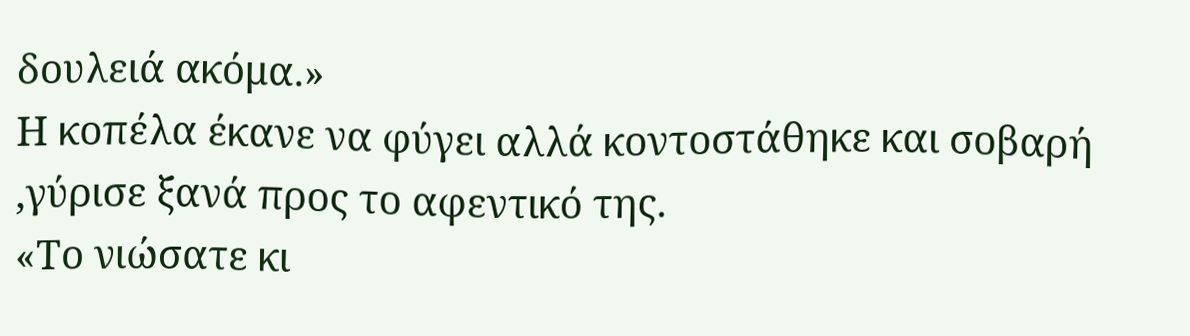δουλειά ακόμα.»
Η κοπέλα έκανε να φύγει αλλά κοντοστάθηκε και σοβαρή ,γύρισε ξανά προς το αφεντικό της.
«Το νιώσατε κι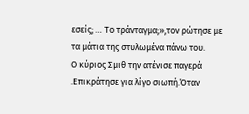εσείς; … Το τράνταγμα;»,τον ρώτησε με τα μάτια της στυλωμένα πάνω του.
Ο κύριος Σμιθ την ατένισε παγερά .Επικράτησε για λίγο σιωπή.Όταν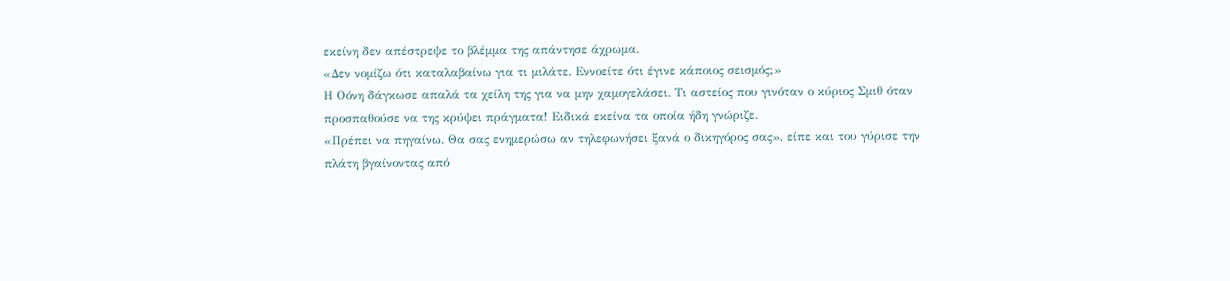εκείνη δεν απέστρεψε το βλέμμα της απάντησε άχρωμα.
«Δεν νομίζω ότι καταλαβαίνω για τι μιλάτε. Εννοείτε ότι έγινε κάποιος σεισμός;»
Η Οόνη δάγκωσε απαλά τα χείλη της για να μην χαμογελάσει. Τι αστείος που γινόταν ο κύριος Σμιθ όταν προσπαθούσε να της κρύψει πράγματα! Ειδικά εκείνα τα οποία ήδη γνώριζε.
«Πρέπει να πηγαίνω. Θα σας ενημερώσω αν τηλεφωνήσει ξανά ο δικηγόρος σας», είπε και του γύρισε την πλάτη βγαίνοντας από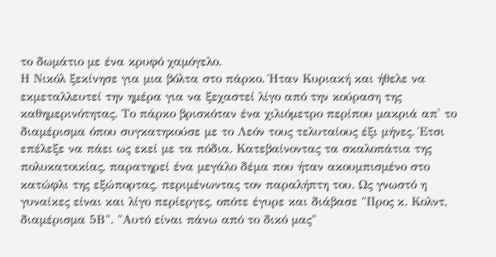το δωμάτιο με ένα κρυφό χαμόγελο.
Η Νικόλ ξεκίνησε για μια βόλτα στο πάρκο. Ήταν Κυριακή και ήθελε να εκμεταλλευτεί την ημέρα για να ξεχαστεί λίγο από την κούραση της καθημερινότητας. Το πάρκο βρισκόταν ένα χιλιόμετρο περίπου μακριά απ' το διαμέρισμα όπου συγκατηκούσε με το Λεόν τους τελυταίους έξι μήνες. Έτσι επέλεξε να πάει ως εκεί με τα πόδια. Κατεβαίνοντας τα σκαλοπάτια της πολυκατοικίας, παρατηρεί ένα μεγάλο δέμα που ήταν ακουμπισμένο στο κατώφλι της εξώπορτας, περιμένωντας τον παραλήπτη του. Ως γνωστό η γυναίκες είναι και λίγο περίεργες, οπότε έγυρε και διάβασε "Προς κ. Κολντ, διαμέρισμα 5Β". "Αυτό είναι πάνω από το δικό μας"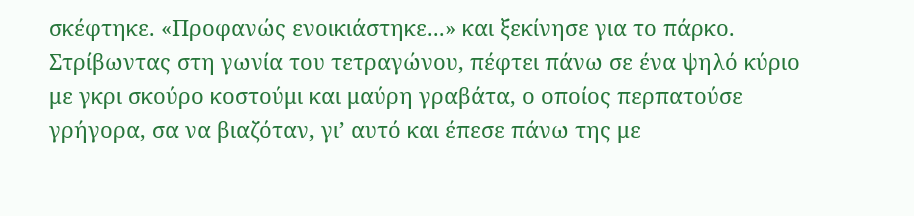σκέφτηκε. «Προφανώς ενοικιάστηκε...» και ξεκίνησε για το πάρκο.
Στρίβωντας στη γωνία του τετραγώνου, πέφτει πάνω σε ένα ψηλό κύριο με γκρι σκούρο κοστούμι και μαύρη γραβάτα, ο οποίος περπατούσε γρήγορα, σα να βιαζόταν, γι’ αυτό και έπεσε πάνω της με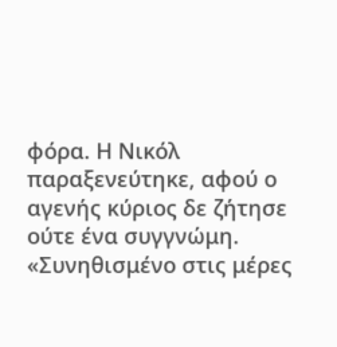φόρα. Η Νικόλ παραξενεύτηκε, αφού ο αγενής κύριος δε ζήτησε ούτε ένα συγγνώμη. «Συνηθισμένο στις μέρες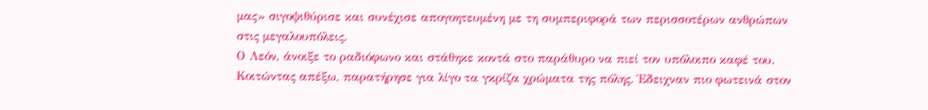μας» σιγοψιθύρισε και συνέχισε απογοητευμένη με τη συμπεριφορά των περισσοτέρων ανθρώπων στις μεγαλουπόλεις.
Ο Λεόν, άνοιξε το ραδιόφωνο και στάθηκε κοντά στο παράθυρο να πιεί τον υπόλοιπο καφέ του. Κοιτώντας απέξω, παρατήρησε για λίγο τα γκρίζα χρώματα της πόλης. Έδειχναν πιο φωτεινά στον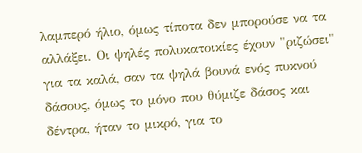λαμπερό ήλιο, όμως τίποτα δεν μπορούσε να τα αλλάξει. Οι ψηλές πολυκατοικίες έχουν "ριζώσει" για τα καλά, σαν τα ψηλά βουνά ενός πυκνού δάσους, όμως το μόνο που θύμιζε δάσος και δέντρα, ήταν το μικρό, για το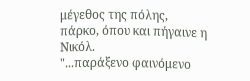μέγεθος της πόλης, πάρκο, όπου και πήγαινε η Νικόλ.
"...παράξενο φαινόμενο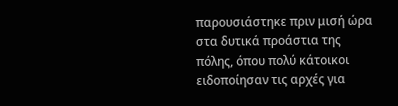παρουσιάστηκε πριν μισή ώρα στα δυτικά προάστια της πόλης, όπου πολύ κάτοικοι ειδοποίησαν τις αρχές για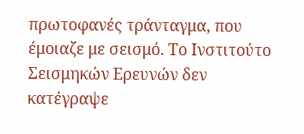πρωτοφανές τράνταγμα, που έμοιαζε με σεισμό. Το Ινστιτούτο Σεισμηκών Ερευνών δεν κατέγραψε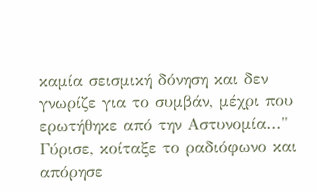καμία σεισμική δόνηση και δεν γνωρίζε για το συμβάν, μέχρι που ερωτήθηκε από την Αστυνομία..." Γύρισε, κοίταξε το ραδιόφωνο και απόρησε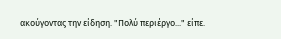ακούγοντας την είδηση. "Πολύ περιέργο..." είπε.